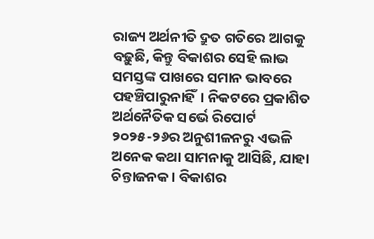ରାଜ୍ୟ ଅର୍ଥନୀତି ଦ୍ରୁତ ଗତିରେ ଆଗକୁ ବଢ଼ୁଛି, କିନ୍ତୁ ବିକାଶର ସେହି ଲାଭ ସମସ୍ତଙ୍କ ପାଖରେ ସମାନ ଭାବରେ ପହଞ୍ଚିପାରୁନାହିଁ। ନିକଟରେ ପ୍ରକାଶିତ ଅର୍ଥନୈତିକ ସର୍ଭେ ରିପୋର୍ଟ ୨୦୨୫-୨୬ର ଅନୁଶୀଳନରୁ ଏଭଳି ଅନେକ କଥା ସାମନାକୁ ଆସିଛି, ଯାହା ଚିନ୍ତାଜନକ। ବିକାଶର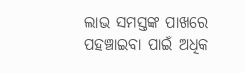ଲାଭ ସମସ୍ତଙ୍କ ପାଖରେ ପହଞ୍ଚାଇବା ପାଇଁ ଅଧିକ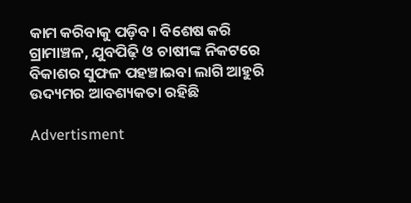କାମ କରିବାକୁ ପଡ଼ିବ। ବିଶେଷ କରି ଗ୍ରାମାଞ୍ଚଳ, ଯୁବପିଢ଼ି ଓ ଚାଷୀଙ୍କ ନିକଟରେ ବିକାଶର ସୁଫଳ ପହଞ୍ଚାଇବା ଲାଗି ଆହୁରି ଉଦ୍ୟମର ଆବଶ୍ୟକତା ରହିଛି

Advertisment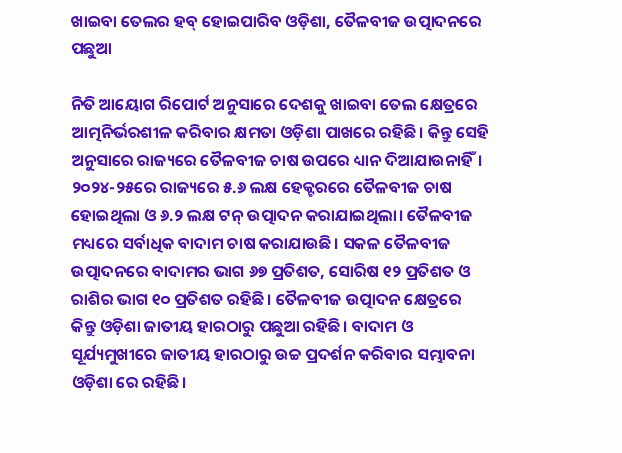ଖାଇବା ତେଲର ହବ୍‌ ହୋଇପାରିବ ଓଡ଼ିଶା, ତୈଳବୀଜ ଉତ୍ପାଦନରେ ପଛୁଆ

ନିତି ଆୟୋଗ ରିପୋର୍ଟ ଅନୁସାରେ ଦେଶକୁ ଖାଇବା ତେଲ କ୍ଷେତ୍ରରେ ଆତ୍ମନିର୍ଭରଶୀଳ କରିବାର କ୍ଷମତା ଓଡ଼ିଶା ପାଖରେ ରହିଛି। କିନ୍ତୁ ସେହି ଅନୁସାରେ ରାଜ୍ୟରେ ତୈଳବୀଜ ଚାଷ ଉପରେ ଧ୍ୟାନ ଦିଆଯାଉନାହିଁ। ୨୦୨୪-୨୫ରେ ରାଜ୍ୟରେ ୫.୬ ଲକ୍ଷ ହେକ୍ଟରରେ ତୈଳବୀଜ ଚାଷ ହୋଇଥିଲା ଓ ୬.୨ ଲକ୍ଷ ଟନ୍‌ ଉତ୍ପାଦନ କରାଯାଇଥିଲା। ତୈଳବୀଜ ମଧ୍ୟରେ ସର୍ବାଧିକ ବାଦାମ ଚାଷ କରାଯାଉଛି। ସକଳ ତୈଳବୀଜ ଉତ୍ପାଦନରେ ବାଦାମର ଭାଗ ୬୭ ପ୍ରତିଶତ, ସୋରିଷ ୧୨ ପ୍ରତିଶତ ଓ ରାଶିର ଭାଗ ୧୦ ପ୍ରତିଶତ ରହିଛି। ତୈଳବୀଜ ଉତ୍ପାଦନ କ୍ଷେତ୍ରରେ କିନ୍ତୁ ଓଡ଼ିଶା ଜାତୀୟ ହାରଠାରୁ ପଛୁଆ ରହିଛି। ବାଦାମ ଓ ସୂର୍ଯ୍ୟମୁଖୀ‌ରେ ଜାତୀୟ ହାରଠାରୁ ଉଚ୍ଚ ପ୍ରଦର୍ଶନ କରିବାର ସମ୍ଭାବନା ଓଡ଼ିଶା ରେ ରହିଛି।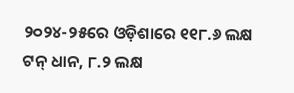୨୦୨୪-୨୫ରେ ଓଡ଼ିଶାରେ ୧୧୮.୬ ଲକ୍ଷ ଟନ୍‌ ଧାନ, ୮.୨ ଲକ୍ଷ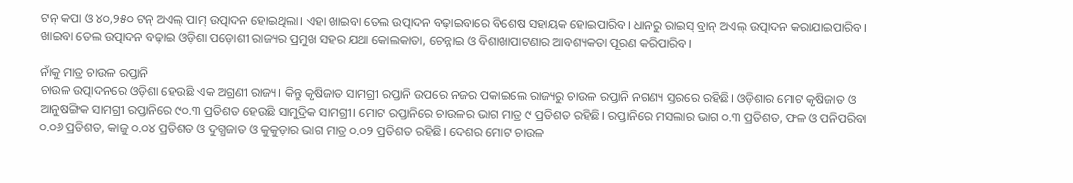ଟନ୍‌ କପା ଓ ୪୦,୨୫୦ ଟନ୍‌ ଅଏଲ୍‌ ପାମ୍‌ ଉତ୍ପାଦନ ହୋଇଥିଲା। ଏହା ଖାଇବା ତେଲ ଉତ୍ପାଦନ ବଢ଼ାଇବା‌ରେ ବିଶେଷ ସହାୟକ ହୋଇପାରିବ। ଧାନରୁ ରାଇସ୍‌ ବ୍ରାନ୍‌ ଅଏଲ୍‌ ଉତ୍ପାଦନ କରାଯାଇପାରିବ। ଖାଇବା ତେଲ ଉତ୍ପାଦନ ବଢ଼ାଇ ଓଡ଼ିଶା ପଡ଼ୋଶୀ ରାଜ୍ୟର ପ୍ରମୁଖ ସହର ଯଥା କୋଲକାତା, ଚେନ୍ନାଇ ଓ ବିଶାଖାପାଟଣାର ଆବଶ୍ୟକତା ପୂରଣ କରିପାରିବ।

ନାଁକୁ ମାତ୍ର ଚାଉଳ ରପ୍ତାନି
ଚାଉଳ ଉତ୍ପାଦନରେ ଓଡ଼ିଶା ହେଉଛି ଏକ ଅଗ୍ରଣୀ ରାଜ୍ୟ। କିନ୍ତୁ କୃଷିଜାତ ସାମଗ୍ରୀ ରପ୍ତାନି ଉପରେ ନଜର ପକାଇଲେ ରାଜ୍ୟରୁ ଚାଉଳ ରପ୍ତାନି ନଗଣ୍ୟ ସ୍ତରରେ ରହିଛି। ଓଡ଼ିଶାର ମୋଟ କୃଷିଜାତ ଓ ଆନୁଷଙ୍ଗିକ ସାମଗ୍ରୀ ରପ୍ତାନିରେ ୯୦.୩ ପ୍ରତିଶତ ହେଉଛି ସାମୁଦ୍ରିକ ସାମଗ୍ରୀ। ମୋଟ ରପ୍ତାନିରେ ଚାଉଳର ଭାଗ ମାତ୍ର ୯ ପ୍ରତିଶତ ରହିଛି। ରପ୍ତାନିରେ ମସଲାର ଭାଗ ୦.୩ ପ୍ରତିଶତ, ଫଳ ଓ ପନିପରିବା ୦.୦୬ ପ୍ରତିଶତ, କାଜୁ ୦.୦୪ ପ୍ରତିଶତ ଓ ଦୁଗ୍ଧଜାତ ଓ କୁକୁଡ଼ାର ଭାଗ ମାତ୍ର ୦.୦୨ ପ୍ରତିଶତ ରହିଛି। ଦେଶର ମୋଟ ଚାଉଳ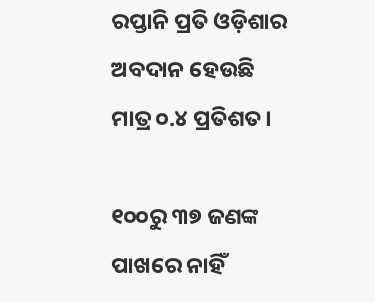ରପ୍ତାନି ପ୍ରତି ଓଡ଼ିଶାର ଅବଦାନ ହେଉଛି ମାତ୍ର ୦.୪ ପ୍ରତିଶତ।

୧୦୦ରୁ ୩୭ ଜଣଙ୍କ ପାଖରେ ନାହିଁ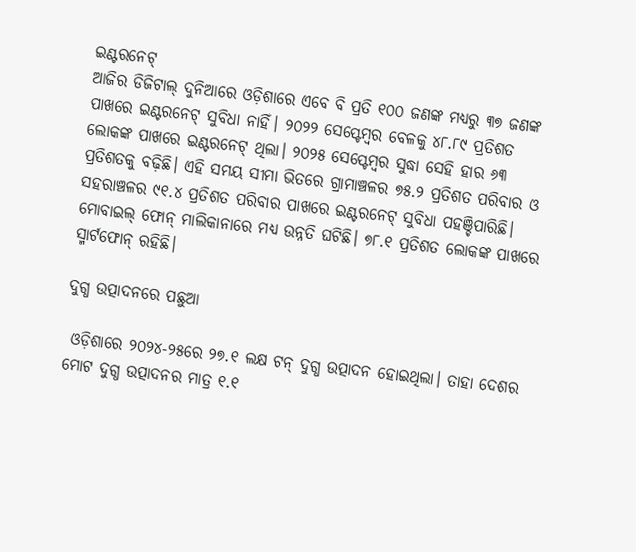ଇଣ୍ଟରନେଟ୍‌
ଆଜିର ଡିଜିଟାଲ୍‌ ଦୁନିଆରେ ଓଡ଼ିଶାରେ ଏବେ ବି ପ୍ରତି ୧୦୦ ଜଣଙ୍କ ମଧ୍ୟରୁ ୩୭ ଜଣଙ୍କ ପାଖରେ ଇଣ୍ଟରନେଟ୍‌ ସୁବିଧା ନାହିଁ। ୨୦୨୨ ସେପ୍ଟେମ୍ବର ବେଳକୁ ୪୮.୮୯ ପ୍ରତିଶତ ଲୋକଙ୍କ ପାଖରେ ଇଣ୍ଟରନେଟ୍‌ ଥିଲା। ୨୦୨୫ ସେପ୍ଟେମ୍ବର ସୁଦ୍ଧା ସେହି ହାର ୬୩ ପ୍ରତିଶତକୁ ବଢ଼ିଛି। ଏହି ସମୟ ସୀମା ଭିତରେ ଗ୍ରାମାଞ୍ଚଳର ୭୫.୨ ପ୍ରତିଶତ ପରିବାର ଓ ସହରାଞ୍ଚଳର ୯୧.୪ ପ୍ରତିଶତ ପରିବାର ପାଖରେ ଇଣ୍ଟରନେଟ୍‌ ସୁବିଧା ପହଞ୍ଚିପାରିଛି। ମୋବାଇଲ୍‌ ଫୋନ୍‌ ମାଲିକାନାରେ ମଧ୍ୟ ଉନ୍ନତି ଘଟିଛି। ୭୮.୧ ପ୍ରତିଶତ ଲୋକଙ୍କ ପାଖରେ ସ୍ମାର୍ଟଫୋନ୍‌ ରହିଛି।

ଦୁଗ୍ଧ ଉତ୍ପାଦନରେ ପଛୁଆ

 ଓଡ଼ିଶାରେ ୨୦୨୪-୨୫ରେ ୨୭.୧ ଲକ୍ଷ ଟନ୍‌ ଦୁଗ୍ଧ ଉତ୍ପାଦନ ହୋଇଥିଲା। ତାହା ଦେଶର ମୋଟ ଦୁଗ୍ଧ ଉତ୍ପାଦନର ମାତ୍ର ୧.୧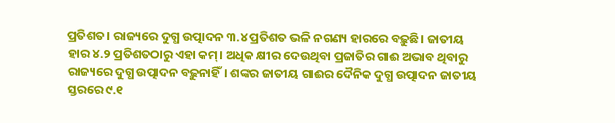ପ୍ରତିଶତ। ରାଜ୍ୟରେ ଦୁଗ୍ଧ ଉତ୍ପାଦନ ୩.୪ ପ୍ରତିଶତ ଭଳି ନଗଣ୍ୟ ହାରରେ ବଢ଼ୁଛି। ଜାତୀୟ ହାର ୪.୨ ପ୍ରତିଶତଠାରୁ ଏହା କମ୍‌। ଅଧିକ କ୍ଷୀର ଦେଉଥିବା ପ୍ରଜାତିର ଗାଈ ଅଭାବ ଥିବାରୁ ରାଜ୍ୟରେ ଦୁଗ୍ଧ ଉତ୍ପାଦନ ବଢ଼ୁନାହିଁ। ଶଙ୍କର ଜାତୀୟ ଗାଈର ଦୈନିକ ଦୁଗ୍ଧ ଉତ୍ପାଦନ ଜାତୀୟ ସ୍ତରରେ ୯.୧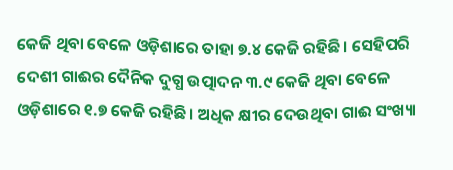କେଜି ଥିବା ବେଳେ ଓଡ଼ିଶାରେ ତାହା ୭.୪ କେଜି ରହିଛି। ସେହିପରି ଦେଶୀ ଗାଈର ଦୈନିକ ଦୁଗ୍ଧ ଉତ୍ପାଦନ ୩.୯ କେଜି ଥିବା ବେଳେ ଓଡ଼ିଶାରେ ୧.୭ କେଜି ରହିଛି। ଅଧିକ କ୍ଷୀର ଦେଉଥିବା ଗାଈ ସଂଖ୍ୟା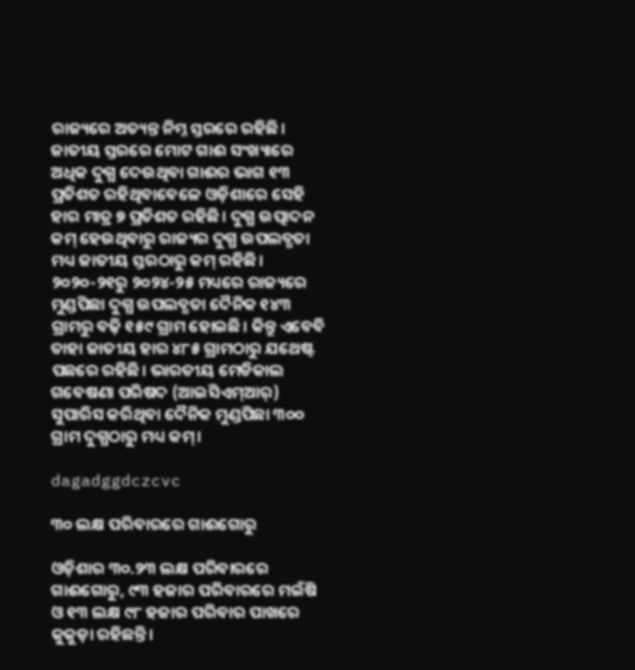ରାଜ୍ୟରେ ଅତ୍ୟନ୍ତ ନିମ୍ନ ସ୍ତରରେ ରହିଛି। ଜାତୀୟ ସ୍ତରରେ ମୋଟ ଗାଈ ସଂଖ୍ୟାରେ ଅଧିକ ଦୁଗ୍ଧ ଦେଉଥିବା ଗାଈର ଭାଗ ୧୩ ପ୍ରତିଶତ ରହିଥିବାବେଳେ ଓଡ଼ିଶାରେ ସେହି ହାର ମାତ୍ର ୭ ପ୍ରତିଶତ ରହିଛି। ଦୁଗ୍ଧ ଉତ୍ପାଦନ କମ୍‌ ହେଉଥିବାରୁ ରାଜ୍ୟର ଦୁଗ୍ଧ ଉପଲବ୍ଧତା ମଧ୍ୟ ଜାତୀୟ ସ୍ତରଠାରୁ କମ୍‌ ରହିଛି। ୨୦୨୦-୨୧ରୁ ୨୦୨୪-୨୫ ମଧ୍ୟରେ ରାଜ୍ୟରେ ମୁଣ୍ଡପିଛା ଦୁଗ୍ଧ ଉପଲବ୍ଧତା ଦୈନିକ ୧୪୩ ଗ୍ରାମରୁ ବଢ଼ି ୧୫୯ ଗ୍ରାମ ହୋଇଛି। କିନ୍ତୁ ‌ଏବେବି ତାହା ଜାତୀୟ ହାର ୪୮୫ ଗ୍ରାମଠାରୁ ଯଥେଷ୍ଟ ପଛରେ ରହିଛି। ଭାରତୀୟ ମେଡିକାଲ ଗବେଷଣା ପରିଷଦ (ଆଇସିଏମ୍‌ଆର୍‌) ସୁପାରିସ କରିଥିବା ଦୈନିକ ମୁଣ୍ଡପିଛା ୩୦୦ ଗ୍ରାମ ଦୁଗ୍ଧଠାରୁ ମଧ୍ୟ କମ୍‌।

dagadggdczcvc

୩୦ ଲକ୍ଷ ପରିବାରରେ ଗାଈଗୋରୁ

ଓଡ଼ିଶାର ୩୦.୨୩ ଲକ୍ଷ ପରିବାରରେ ଗାଈଗୋରୁ, ୯୩ ହଜାର ପରିବାରରେ ମଇଁଷି ଓ ୧୩ ଲକ୍ଷ ୯୮ ହଜାର ପରିବାର ପାଖରେ କୁକୁଡ଼ା ରହିଛନ୍ତି।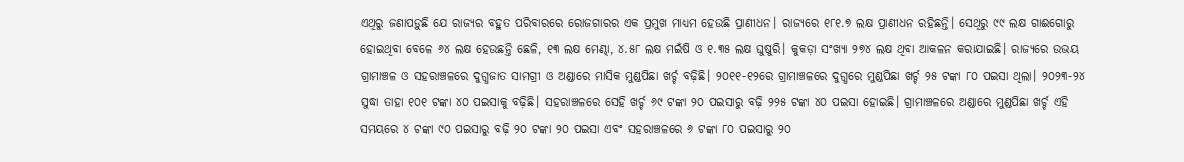ଏଥିରୁ ଜଣାପଡ଼ୁଛି ଯେ ରାଜ୍ୟର ବହୁତ ପରିବାରରେ ରୋଜଗାରର ଏକ ପ୍ରମୁଖ ମାଧ୍ୟମ ହେଉଛି ପ୍ରାଣୀଧନ। ରାଜ୍ୟରେ ୧୮୧.୭ ଲକ୍ଷ ପ୍ରାଣୀଧନ ରହିଛନ୍ତି। ସେଥିରୁ ୯୯ ଲକ୍ଷ ଗାଈଗୋରୁ ହୋଇଥିବା ବେଳେ ୬୪ ଲକ୍ଷ ହେଉଛନ୍ତି ଛେଳି, ୧୩ ଲକ୍ଷ ମେଣ୍ଢା, ୪.୫୮ ଲକ୍ଷ ମଇଁଷି ଓ ୧.୩୫ ଲକ୍ଷ ଘୁଷୁରି। କୁକଡ଼ା ସଂଖ୍ୟା ୨୭୪ ଲକ୍ଷ ଥିବା ଆକଳନ କରାଯାଇଛି। ରାଜ୍ୟରେ ଉଭୟ ଗ୍ରାମାଞ୍ଚଳ ଓ ସହରାଞ୍ଚଳରେ ଦୁଗ୍ଧଜାତ ସାମଗ୍ରୀ ଓ ଅଣ୍ଡାରେ ମାସିକ ମୁଣ୍ଡପିଛା ଖର୍ଚ୍ଚ ବଢ଼ିଛି। ୨୦୧୧-୧୨ରେ ଗ୍ରାମାଞ୍ଚଳରେ ଦୁଗ୍ଧରେ ମୁଣ୍ଡପିଛା ଖର୍ଚ୍ଚ ୨୫ ଟଙ୍କା ୮୦ ପଇସା ଥିଲା। ୨୦୨୩-୨୪ ସୁଦ୍ଧା ତାହା ୧୦୧ ଟଙ୍କା ୪୦ ପଇସାକୁ ବଢ଼ିଛି। ସହରାଞ୍ଚଳରେ ସେହି ଖର୍ଚ୍ଚ ୬୯ ଟଙ୍କା ୨୦ ପଇସାରୁ ବଢ଼ି ୨୨୫ ଟଙ୍କା ୪୦ ପଇସା ହୋଇଛି। ଗ୍ରାମାଞ୍ଚଳରେ ଅଣ୍ଡାରେ ମୁଣ୍ଡପିଛା ଖର୍ଚ୍ଚ ଏହି ସମୟରେ ୪ ଟଙ୍କା ୯୦ ପଇସାରୁ ବଢ଼ି ୨୦ ଟଙ୍କା ୨୦ ପଇସା ଏବଂ ସହରାଞ୍ଚଳରେ ୬ ଟଙ୍କା ୮୦ ପଇସାରୁ ୨୦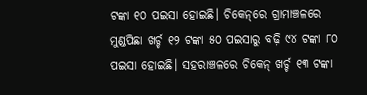ଟଙ୍କା ୧୦ ପଇସା ହୋଇଛି। ଚିକେନ୍‌ରେ ଗ୍ରାମାଞ୍ଚଳରେ ମୁଣ୍ଡପିଛା ଖର୍ଚ୍ଚ ୧୨ ଟଙ୍କା ୫୦ ପଇସାରୁ ବଢ଼ି ୯୪ ଟଙ୍କା ୮୦ ପଇସା ହୋଇଛି। ସହରାଞ୍ଚଳରେ ଚିକେନ୍‌ ଖର୍ଚ୍ଚ ୧୩ ଟଙ୍କା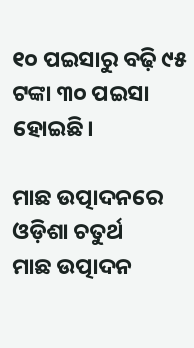୧୦ ପଇସାରୁ ବଢ଼ି ୯୫ ଟଙ୍କା ୩୦ ପଇସା ହୋଇଛି।

ମାଛ ଉତ୍ପାଦନରେ ଓଡ଼ିଶା ଚତୁର୍ଥ
ମାଛ ଉତ୍ପାଦନ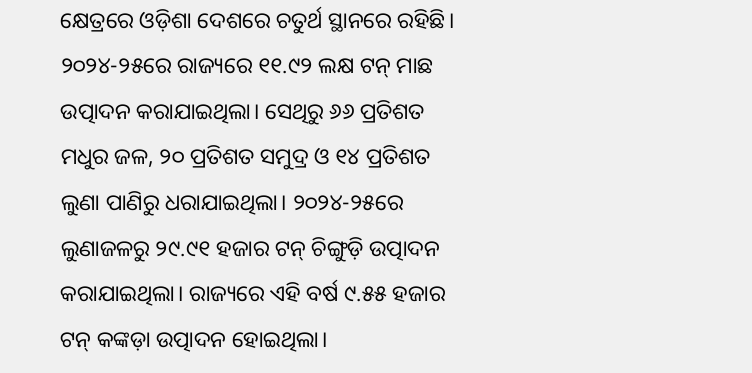କ୍ଷେତ୍ରରେ ଓଡ଼ିଶା ଦେଶରେ ଚତୁର୍ଥ ସ୍ଥାନରେ ରହିଛି। ୨୦୨୪-୨୫ରେ ରାଜ୍ୟରେ ୧୧.୯୨ ଲକ୍ଷ ଟନ୍‌ ମାଛ ଉତ୍ପାଦନ କରାଯାଇଥିଲା। ସେଥିରୁ ୬୬ ପ୍ରତିଶତ ମଧୁର ଜଳ, ୨୦ ପ୍ରତିଶତ ସମୁଦ୍ର ଓ ୧୪ ପ୍ରତିଶତ ଲୁଣା ପାଣିରୁ ଧରାଯାଇଥିଲା। ୨୦୨୪-୨୫ରେ ଲୁଣାଜଳରୁ ୨୯.୯୧ ହଜାର ଟନ୍‌ ଚିଙ୍ଗୁଡ଼ି ଉତ୍ପାଦନ କରାଯାଇଥିଲା। ରାଜ୍ୟରେ ଏହି ବର୍ଷ ୯.୫୫ ହଜାର ଟନ୍‌ କଙ୍କଡ଼ା ଉତ୍ପାଦନ ହୋଇଥିଲା।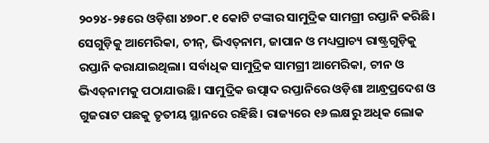୨୦୨୪-୨୫ରେ ଓଡ଼ିଶା ୪୭୦୮.୧ କୋଟି ଟଙ୍କାର ସାମୁଦ୍ରିକ ସାମଗ୍ରୀ ରପ୍ତାନି କରିଛି। ସେଗୁଡ଼ିକୁ ଆମେରିକା, ଚୀନ୍‌, ଭିଏତ୍‌ନାମ, ଜାପାନ ଓ ମଧ୍ୟପ୍ରାଚ୍ୟ ରାଷ୍ଟ୍ରଗୁଡ଼ିକୁ ରପ୍ତାନି କରାଯାଇଥିଲା। ସର୍ବାଧିକ ସାମୁଦ୍ରିକ ସାମଗ୍ରୀ ଆମେରିକା, ଚୀନ ଓ ଭିଏତ୍‌ନାମକୁ ପଠାଯାଉଛି। ସାମୁଦ୍ରିକ ଉତ୍ପାଦ ରପ୍ତାନିରେ ଓଡ଼ିଶା ଆନ୍ଧ୍ରପ୍ରଦେଶ ଓ ଗୁଜରାଟ ପଛକୁ ତୃତୀୟ ସ୍ଥାନରେ ରହିଛି। ରାଜ୍ୟରେ ୧୬ ଲକ୍ଷରୁ ଅଧିକ ଲୋକ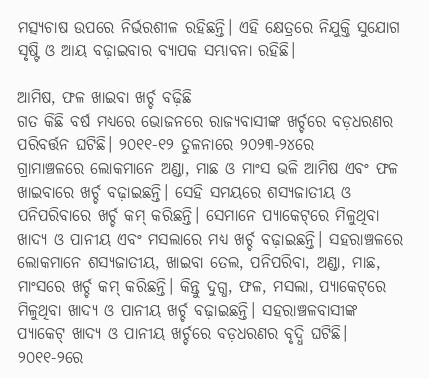ମତ୍ସ୍ୟଚାଷ ଉପରେ ନିର୍ଭରଶୀଳ ରହିଛନ୍ତି। ଏହି କ୍ଷେତ୍ରରେ ନିଯୁକ୍ତି ସୁଯୋଗ ସୃଷ୍ଟି ଓ ଆୟ ବଢ଼ାଇବାର ବ୍ୟାପକ ସମ୍ଭାବନା ରହିଛି।

ଆମିଷ, ଫଳ ଖାଇବା ଖର୍ଚ୍ଚ ବଢ଼ିଛି
ଗତ କିଛି ବର୍ଷ ମଧ୍ୟରେ ଭୋଜନରେ ରାଜ୍ୟବାସୀଙ୍କ ଖର୍ଚ୍ଚରେ ବଡ଼ଧରଣର ପରିବର୍ତ୍ତନ ଘଟିଛି। ୨୦୧୧-୧୨ ତୁଳନାରେ ୨୦୨୩-୨୪ରେ ଗ୍ରାମାଞ୍ଚଳରେ ‌ଲୋକମାନେ ଅଣ୍ଡା, ମାଛ ଓ ମାଂସ ଭଳି ଆମିଷ ଏବଂ ଫଳ ଖାଇବାରେ ଖର୍ଚ୍ଚ ବଢ଼ାଇଛନ୍ତି। ସେହି ସମୟରେ ଶସ୍ୟଜାତୀୟ ଓ ପନିପରିବାରେ ଖର୍ଚ୍ଚ କମ୍‌ କରିଛନ୍ତି। ସେମାନେ ପ୍ୟାକେଟ୍‌ରେ ମିଳୁଥିବା ଖାଦ୍ୟ ଓ ପାନୀୟ ଏବଂ ମସଲାରେ ମଧ୍ୟ ଖର୍ଚ୍ଚ ବଢ଼ାଇଛନ୍ତି। ସହରାଞ୍ଚଳରେ ଲୋକମାନେ ଶସ୍ୟଜାତୀୟ, ଖାଇବା ତେଲ, ପନିପରିବା, ଅଣ୍ଡା, ମାଛ, ମାଂସରେ ଖର୍ଚ୍ଚ କମ୍‌ କରିଛନ୍ତି। କିନ୍ତୁ ଦୁଗ୍ଧ, ଫଳ, ମସଲା, ପ୍ୟାକେଟ୍‌ରେ ମିଳୁଥିବା ଖାଦ୍ୟ ଓ ପାନୀୟ ଖର୍ଚ୍ଚ ବଢ଼ାଇଛନ୍ତି। ସହରାଞ୍ଚଳବାସୀଙ୍କ ପ୍ୟା‌କେଟ୍‌ ଖାଦ୍ୟ ଓ ପାନୀୟ ଖର୍ଚ୍ଚରେ ବଡ଼ଧରଣର ବୃଦ୍ଧି ଘଟିଛି। ୨୦୧୧-୨ରେ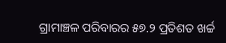ଗ୍ରାମାଞ୍ଚଳ ପରିବାରର ୫୭.୨ ପ୍ରତିଶତ ଖର୍ଚ୍ଚ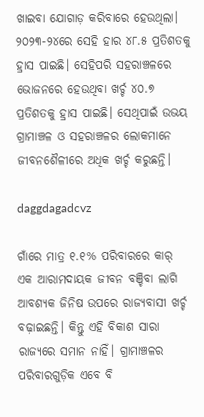ଖାଇବା ଯୋଗାଡ଼ କରିବାରେ ହେଉଥିଲା। ୨୦୨୩-୨୪ରେ ସେହି ହାର ୪୮.୫ ପ୍ରତିଶତକୁ ହ୍ରାସ ପାଇଛି। ସେହିପରି ସହରାଞ୍ଚଳରେ ଭୋଜନରେ ହେଉଥିବା ଖର୍ଚ୍ଚ ୪୦.୭ ପ୍ରତିଶତକୁ ହ୍ରାସ ପାଇଛି। ସେଥିପାଇଁ ଉଭୟ ଗ୍ରାମାଞ୍ଚଳ ଓ ସହରାଞ୍ଚଳର ଲୋକମାନେ ଜୀବନଶୈଳୀରେ ଅଧିକ ଖର୍ଚ୍ଚ କରୁଛନ୍ତି।

daggdagadcvz

ଗାଁରେ ମାତ୍ର ୧.୧% ପରିବାରରେ କାର୍‌
ଏକ ଆରାମଦାୟକ ଜୀବନ ବଞ୍ଚିବା ଲାଗି ଆବଶ୍ୟକ ଜିନିଷ ଉପରେ ରାଜ୍ୟବାସୀ ଖର୍ଚ୍ଚ ବଢ଼ାଇଛନ୍ତି। କିନ୍ତୁ ଏହି ବିକାଶ ସାରା ରାଜ୍ୟରେ ସମାନ ନାହିଁ। ଗ୍ରାମାଞ୍ଚଳର ପରିବାରଗୁଡ଼ିକ ଏବେ ବି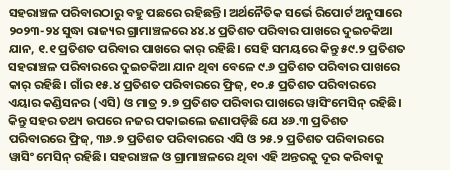ସହରାଞ୍ଚଳ ପରିବାରଠାରୁ ବହୁ ପଛରେ ରହିଛନ୍ତି। ଅର୍ଥନୈତିକ ସର୍ଭେ ରିପୋର୍ଟ ଅନୁସାରେ ୨୦୨୩-୨୪ ସୁଦ୍ଧା ରାଜ୍ୟର ଗ୍ରାମାଞ୍ଚଳରେ ୪୪.୪ ପ୍ରତିଶତ ପରିବାର ପାଖରେ ଦୁଇଚକିଆ ଯାନ, ୧.୧ ପ୍ରତିଶତ ପରିବାର ପାଖରେ କାର୍‌ ରହିଛି। ସେହି ସମୟରେ କିନ୍ତୁ ୫୯.୨ ପ୍ରତିଶତ ସହରାଞ୍ଚଳ ପରିବାରରେ ଦୁଇଚକିଆ ଯାନ ଥିବା ବେଳେ ୯.୬ ପ୍ରତିଶତ ପରିବାର ପାଖରେ କାର୍‌ ରହିଛି। ଗାଁର ୧୫.୪ ପ୍ରତିଶତ ପରିବାରରେ ଫ୍ରିଜ୍‌, ୧୦.୫ ପ୍ରତିଶତ ପରିବାରରେ ଏୟାର କଣ୍ଡିସନର (ଏସି) ଓ ମାତ୍ର ୨.୭ ପ୍ରତିଶତ ପରିବାର ପାଖରେ ୱାସିଂମେସିନ୍‌ ରହିଛି। କିନ୍ତୁ ସହର ତଥ୍ୟ ଉପରେ ନଜର ପକାଇଲେ ଜଣାପଡ଼ିଛି ଯେ ୪୬.୩ ପ୍ରତିଶତ ପରିବାରରେ ଫ୍ରିଜ୍‌, ୩୬.୭ ପ୍ରତିଶତ ପରିବାରରେ ଏସି ଓ ୨୫.୨ ପ୍ରତିଶତ ପରିବାରରେ ୱାସିଂ ମେସିନ୍‌ ରହିଛି। ସହରାଞ୍ଚଳ ଓ ଗ୍ରାମାଞ୍ଚଳରେ ଥିବା ଏହି ଅନ୍ତରକୁ ଦୂର କରିବାକୁ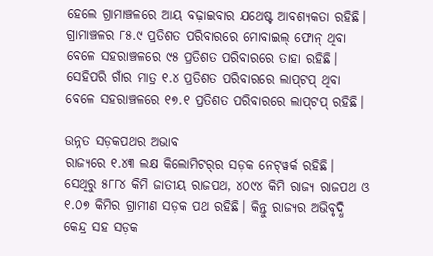ହେଲେ ଗ୍ରାମାଞ୍ଚଳରେ ଆୟ ବଢ଼ାଇବାର ଯଥେଷ୍ଟ ଆବଶ୍ୟକତା ରହିଛି। ଗ୍ରାମାଞ୍ଚଳର ୮୫.୯ ପ୍ରତିଶତ ପରିବାରରେ ମୋବାଇଲ୍‌ ଫୋନ୍‌ ଥିବା ବେଳେ ସହରାଞ୍ଚଳରେ ୯୫ ପ୍ରତିଶତ ପରିବାରରେ ତାହା ରହିଛି। ସେହିପରି ଗାଁର ମାତ୍ର ୧.୪ ପ୍ରତିଶତ ପରିବାରରେ ଲାପ୍‌ଟପ୍‌ ଥିବା ବେଳେ ସହରାଞ୍ଚଳରେ ୧୭.୧ ପ୍ରତିଶତ ପରିବାରରେ ଲାପ୍‌ଟପ୍‌ ରହିଛି।

ଉନ୍ନତ ସଡ଼କପଥର ଅଭାବ
ରାଜ୍ୟରେ ୧.୪୩ ଲକ୍ଷ କିଲୋମିଟର୍‌ର ସଡ଼କ ନେଟ୍‌ୱର୍କ ରହିଛି। ସେଥିରୁ ୫୮୮୪ କିମି ଜାତୀୟ ରାଜପଥ, ୪୦୯୪ କିମି ରାଜ୍ୟ ରାଜପଥ ଓ ୧.୦୭ କିମିର ଗ୍ରାମୀଣ ସଡ଼କ ପଥ ରହିଛି। କିନ୍ତୁ ରାଜ୍ୟର ଅଭିବୃଦ୍ଧି କେନ୍ଦ୍ର ସହ ସଡ଼କ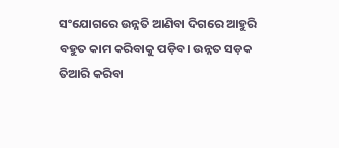ସଂଯୋଗରେ ଉନ୍ନତି ଆଣିବା ଦିଗରେ ଆହୁରି ବହୁତ କାମ କରିବାକୁ ପଡ଼ିବ। ଉନ୍ନତ ସଡ଼କ ତିଆରି କରିବା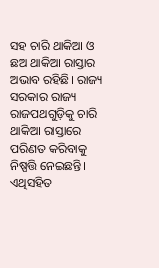ସହ ଚାରି ଥାକିଆ ଓ ଛଅ ଥାକିଆ ରାସ୍ତାର ଅଭାବ ରହିଛି। ରାଜ୍ୟ ସରକାର ରାଜ୍ୟ ରାଜପଥଗୁଡ଼ିକୁ ଚାରି ଥାକିଆ ରାସ୍ତାରେ ପରିଣତ କରିବାକୁ ନିଷ୍ପତ୍ତି ନେଇଛନ୍ତି। ଏଥିସହିତ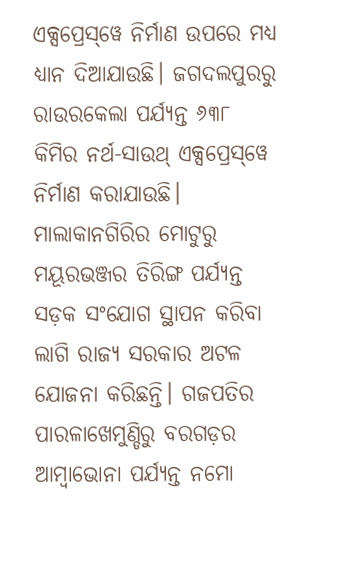ଏକ୍ସପ୍ରେସ୍‌ୱେ ନିର୍ମାଣ ଉପରେ ମଧ୍ୟ ଧ୍ୟାନ ଦିଆଯାଉଛି। ଜଗଦଲପୁରରୁ ରାଉରକେଲା ପର୍ଯ୍ୟନ୍ତ ୬୩୮ କିମିର ନର୍ଥ-ସାଉଥ୍‌ ଏକ୍ସପ୍ରେସ୍‌ୱେ ନିର୍ମାଣ କରାଯାଉଛି। ମାଲାକାନଗିରିର ମୋଟୁରୁ ମୟୂରଭଞ୍ଜର ତିରିଙ୍ଗ ପର୍ଯ୍ୟନ୍ତ ସଡ଼କ ସଂଯୋଗ ସ୍ଥାପନ କରିବା ଲାଗି ରାଜ୍ୟ ସରକାର ଅଟଳ ଯୋଜନା କରିଛନ୍ତି। ଗଜପତିର ପାରଳାଖେମୁଣ୍ଡିରୁ ବରଗଡ଼ର ଆମ୍ବାଭୋନା ପର୍ଯ୍ୟନ୍ତ ନମୋ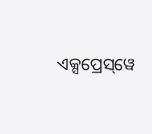ଏକ୍ସପ୍ରେସ୍‌ୱେ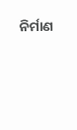ନିର୍ମାଣ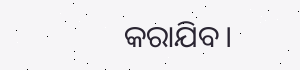କରାଯିବ।